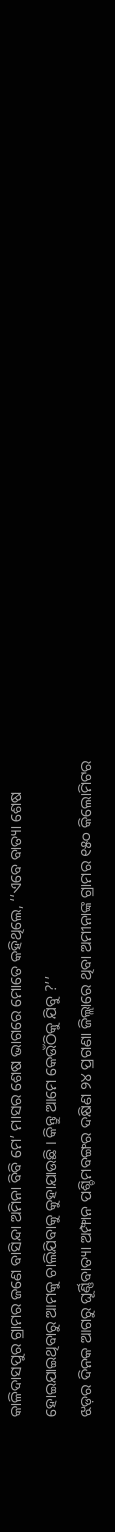କାଳିଦାସପୁର ଗ୍ରାମର ଜଣେ ବାସିନ୍ଦା ଅମିନା ବିବି ମେ’ ମାସର ଶେଷ ଭାଗରେ ମୋତେ କହିଥିଲେ, ‘‘ଏବେ ବାତ୍ୟା ଶେଷ ହୋଇଯାଇଥିବାରୁ ଆମକୁ ଚାଲିଯିବାକୁ କୁହାଯାଉଛି । କିନ୍ତୁ ଆମେ କେଉଁଠିକୁ ଯିବୁ ?’’
ଝଡ଼ର ଦିନକ ଆଗରୁ ଘୂର୍ଣ୍ଣିବାତ୍ୟା ଅମ୍ଫାନ ପଶ୍ଚିମବଙ୍ଗର ଦକ୍ଷିଣ ୨୪ ପ୍ରଗଣା ଜିଲ୍ଲାରେ ଥିବା ଅମୀନାଙ୍କ ଗ୍ରାମର ୧୫୦ କିଲୋମିଟର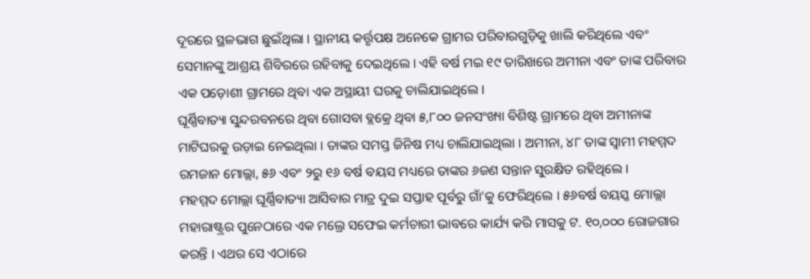ଦୂରରେ ସ୍ଥଳଭାଗ ଛୁଇଁଥିଲା । ସ୍ଥାନୀୟ କର୍ତ୍ତୃପକ୍ଷ ଅନେକେ ଗ୍ରାମର ପରିବାରଗୁଡ଼ିକୁ ଖାଲି କରିଥିଲେ ଏବଂ ସେମାନଙ୍କୁ ଆଶ୍ରୟ ଶିବିରରେ ରହିବାକୁ ଦେଇଥିଲେ । ଏହି ବର୍ଷ ମଇ ୧୯ ତାରିଖରେ ଅମୀନା ଏବଂ ତାଙ୍କ ପରିବାର ଏକ ପଡ଼ୋଶୀ ଗ୍ରାମରେ ଥିବା ଏକ ଅସ୍ଥାୟୀ ଘରକୁ ଚାଲିଯାଇଥିଲେ।
ଘୂର୍ଣ୍ଣିବାତ୍ୟା ସୁନ୍ଦରବନରେ ଥିବା ଗୋସବା ବ୍ଲକ୍ରେ ଥିବା ୫,୮୦୦ ଜନସଂଖ୍ୟା ବିଶିଷ୍ଟ ଗ୍ରାମରେ ଥିବା ଅମୀନାଙ୍କ ମାଟିଘରକୁ ଉଡ଼ାଇ ନେଇଥିଲା । ତାଙ୍କର ସମସ୍ତ ଜିନିଷ ମଧ୍ୟ ଚାଲିଯାଇଥିଲା । ଅମୀନା, ୪୮ ତାଙ୍କ ସ୍ୱାମୀ ମହମ୍ମଦ ରମଜାନ ମୋଲ୍ଲା, ୫୬ ଏବଂ ୨ରୁ ୧୬ ବର୍ଷ ବୟସ ମଧ୍ୟରେ ତାଙ୍କର ୬ଜଣ ସନ୍ତାନ ସୁରକ୍ଷିତ ରହିଥିଲେ ।
ମହମ୍ମଦ ମୋଲ୍ଲା ଘୂର୍ଣ୍ଣିବାତ୍ୟା ଆସିବାର ମାତ୍ର ଦୁଇ ସପ୍ତାହ ପୂର୍ବରୁ ଗାଁ’କୁ ଫେରିଥିଲେ । ୫୬ବର୍ଷ ବୟସ୍କ ମୋଲ୍ଲା ମହାରାଷ୍ଟ୍ରର ପୁନେଠାରେ ଏକ ମଲ୍ରେ ସଫେଇ କର୍ମଚାରୀ ଭାବରେ କାର୍ଯ୍ୟ କରି ମାସକୁ ଟ. ୧୦,୦୦୦ ରୋଜଗାର କରନ୍ତି । ଏଥର ସେ ଏଠାରେ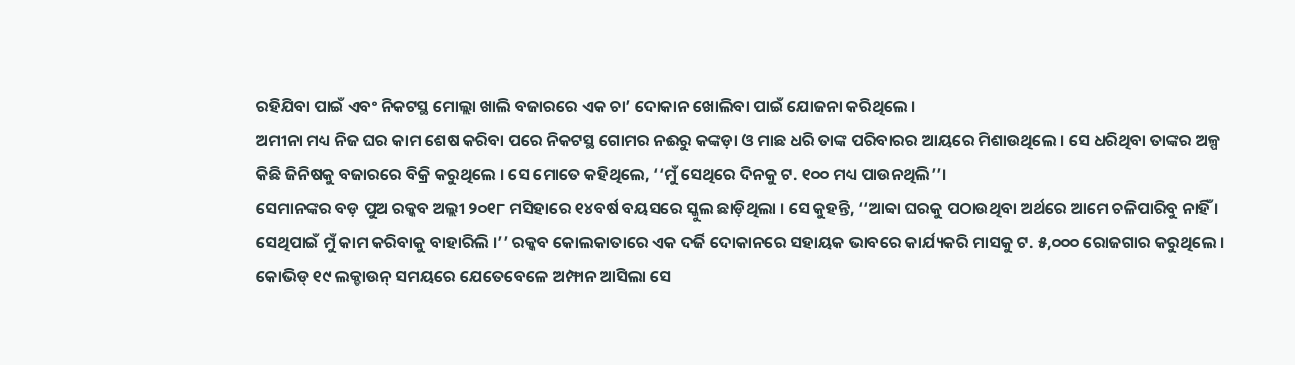ରହିଯିବା ପାଇଁ ଏବଂ ନିକଟସ୍ଥ ମୋଲ୍ଲା ଖାଲି ବଜାରରେ ଏକ ଚା’ ଦୋକାନ ଖୋଲିବା ପାଇଁ ଯୋଜନା କରିଥିଲେ ।
ଅମୀନା ମଧ୍ୟ ନିଜ ଘର କାମ ଶେଷ କରିବା ପରେ ନିକଟସ୍ଥ ଗୋମର ନଈରୁ କଙ୍କଡ଼ା ଓ ମାଛ ଧରି ତାଙ୍କ ପରିବାରର ଆୟରେ ମିଶାଉଥିଲେ । ସେ ଧରିଥିବା ତାଙ୍କର ଅଳ୍ପ କିଛି ଜିନିଷକୁ ବଜାରରେ ବିକ୍ରି କରୁଥିଲେ । ସେ ମୋତେ କହିଥିଲେ, ‘‘ମୁଁ ସେଥିରେ ଦିନକୁ ଟ. ୧୦୦ ମଧ୍ୟ ପାଉନଥିଲି’’।
ସେମାନଙ୍କର ବଡ଼ ପୁଅ ରକ୍କବ ଅଲ୍ଲୀ ୨୦୧୮ ମସିହାରେ ୧୪ବର୍ଷ ବୟସରେ ସ୍କୁଲ ଛାଡ଼ିଥିଲା । ସେ କୁହନ୍ତି, ‘‘ଆବ୍ବା ଘରକୁ ପଠାଉଥିବା ଅର୍ଥରେ ଆମେ ଚଳିପାରିବୁ ନାହିଁ । ସେଥିପାଇଁ ମୁଁ କାମ କରିବାକୁ ବାହାରିଲି ।’’ ରକ୍କବ କୋଲକାତାରେ ଏକ ଦର୍ଜି ଦୋକାନରେ ସହାୟକ ଭାବରେ କାର୍ଯ୍ୟକରି ମାସକୁ ଟ. ୫,୦୦୦ ରୋଜଗାର କରୁଥିଲେ । କୋଭିଡ୍ ୧୯ ଲକ୍ଡାଉନ୍ ସମୟରେ ଯେତେବେଳେ ଅମ୍ଫାନ ଆସିଲା ସେ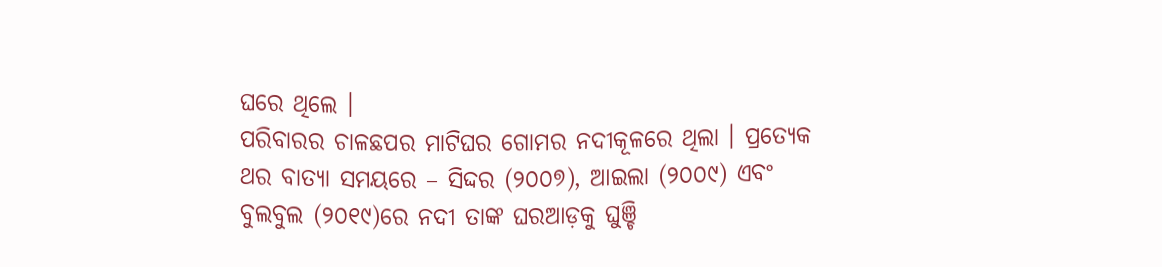ଘରେ ଥିଲେ ।
ପରିବାରର ଚାଳଛପର ମାଟିଘର ଗୋମର ନଦୀକୂଳରେ ଥିଲା । ପ୍ରତ୍ୟେକ ଥର ବାତ୍ୟା ସମୟରେ – ସିଦ୍ଦର (୨୦୦୭), ଆଇଲା (୨୦୦୯) ଏବଂ ବୁଲବୁଲ (୨୦୧୯)ରେ ନଦୀ ତାଙ୍କ ଘରଆଡ଼କୁ ଘୁଞ୍ଚି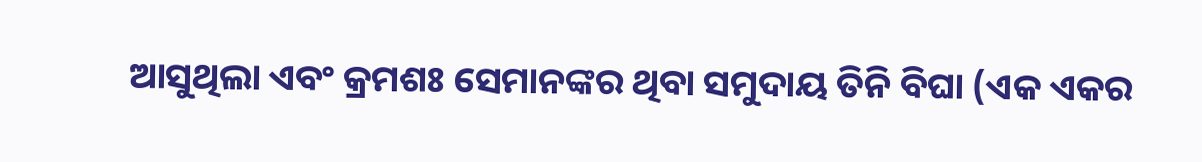ଆସୁଥିଲା ଏବଂ କ୍ରମଶଃ ସେମାନଙ୍କର ଥିବା ସମୁଦାୟ ତିନି ବିଘା (ଏକ ଏକର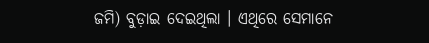ଜମି) ବୁଡ଼ାଇ ଦେଇଥିଲା । ଏଥିରେ ସେମାନେ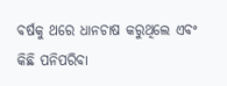ବର୍ଷକୁ ଥରେ ଧାନଚାଷ କରୁଥିଲେ ଏବଂ କିଛି ପନିପରିବା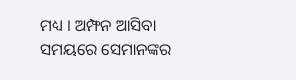ମଧ୍ୟ । ଅମ୍ଫନ ଆସିବା ସମୟରେ ସେମାନଙ୍କର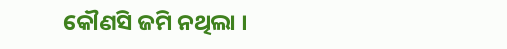କୌଣସି ଜମି ନଥିଲା ।